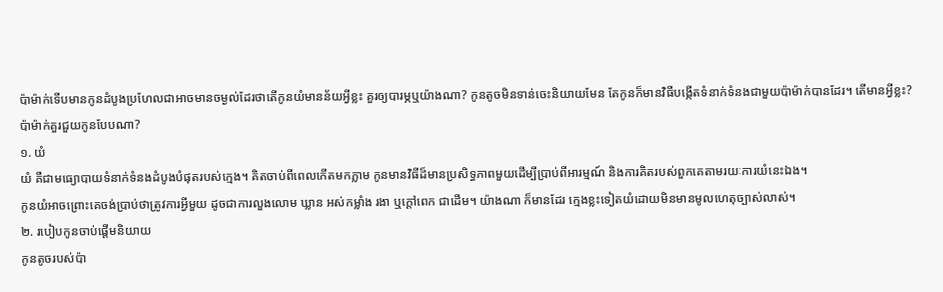ប៉ាម៉ាក់ទើបមានកូនដំបូងប្រហែលជាអាចមានចម្ងល់ដែរថាតើកូនយំមានន័យអ្វីខ្លះ គួរឲ្យបារម្ភឬយ៉ាងណា? កូនតូចមិនទាន់ចេះនិយាយមែន តែកូនក៏មានវិធីបង្កើតទំនាក់ទំនងជាមួយប៉ាម៉ាក់បានដែរ។ តើមានអ្វីខ្លះ? ប៉ាម៉ាក់គួរជួយកូនបែបណា?
១. យំ
យំ គឺជាមធ្យោបាយទំនាក់ទំនងដំបូងបំផុតរបស់ក្មេង។ គិតចាប់ពីពេលកើតមកភ្លាម កូនមានវិធីដ៏មានប្រសិទ្ធភាពមួយដើម្បីប្រាប់ពីអារម្មណ៍ និងការគិតរបស់ពួកគេតាមរយៈការយំនេះឯង។
កូនយំអាចព្រោះគេចង់ប្រាប់ថាត្រូវការអ្វីមួយ ដូចជាការលួងលោម ឃ្លាន អស់កម្លាំង រងា ឬក្ដៅពេក ជាដើម។ យ៉ាងណា ក៏មានដែរ ក្មេងខ្លះទៀតយំដោយមិនមានមូលហេតុច្បាស់លាស់។
២. របៀបកូនចាប់ផ្ដើមនិយាយ
កូនតូចរបស់ប៉ា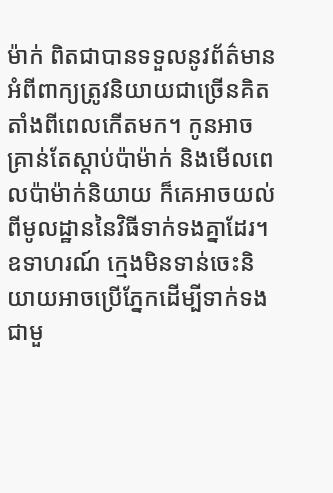ម៉ាក់ ពិតជាបានទទួលនូវព័ត៌មានអំពីពាក្យត្រូវនិយាយជាច្រើនគិតតាំងពីពេលកើតមក។ កូនអាចគ្រាន់តែស្ដាប់ប៉ាម៉ាក់ និងមើលពេលប៉ាម៉ាក់និយាយ ក៏គេអាចយល់ពីមូលដ្ឋាននៃវិធីទាក់ទងគ្នាដែរ។
ឧទាហរណ៍ ក្មេងមិនទាន់ចេះនិយាយអាចប្រើភ្នែកដើម្បីទាក់ទងជាមួ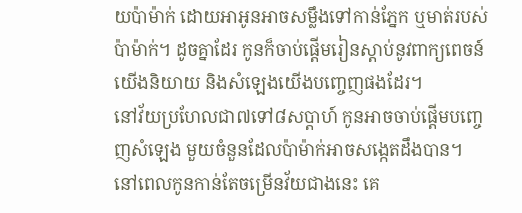យប៉ាម៉ាក់ ដោយអាអូនអាចសម្លឹងទៅកាន់ភ្នែក ឬមាត់របស់ប៉ាម៉ាក់។ ដូចគ្នាដែរ កូនក៏ចាប់ផ្ដើមរៀនស្ដាប់នូវពាក្យពេចន៍យើងនិយាយ និងសំឡេងយើងបញ្ចេញផងដែរ។
នៅវ័យប្រហែលជា៧ទៅ៨សប្ដាហ៍ កូនអាចចាប់ផ្ដើមបញ្ចេញសំឡេង មួយចំនួនដែលប៉ាម៉ាក់អាចសង្កេតដឹងបាន។ នៅពេលកូនកាន់តែចម្រើនវ័យជាងនេះ គេ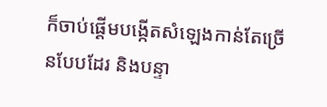ក៏ចាប់ផ្ដើមបង្កើតសំឡេងកាន់តែច្រើនបែបដែរ និងបន្ទា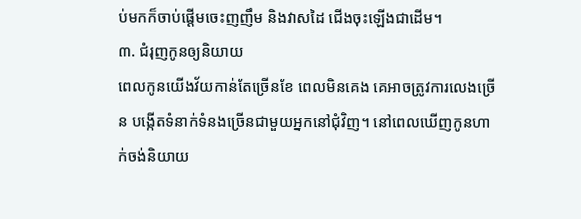ប់មកក៏ចាប់ផ្ដើមចេះញញឹម និងវាសដៃ ជើងចុះឡើងជាដើម។
៣. ជំរុញកូនឲ្យនិយាយ
ពេលកូនយើងវ័យកាន់តែច្រើនខែ ពេលមិនគេង គេអាចត្រូវការលេងច្រើន បង្កើតទំនាក់ទំនងច្រើនជាមួយអ្នកនៅជុំវិញ។ នៅពេលឃើញកូនហាក់ចង់និយាយ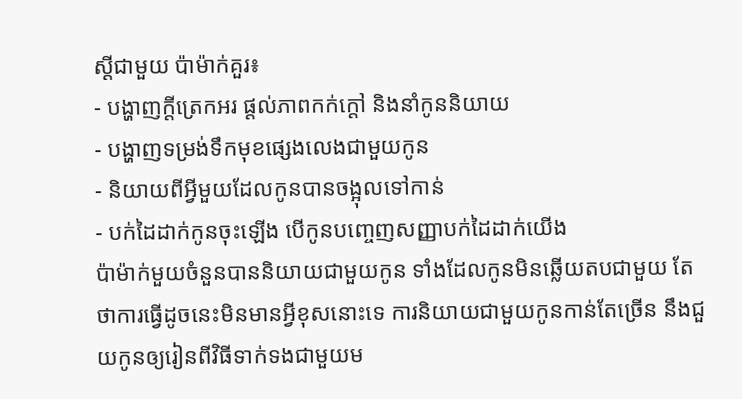ស្ដីជាមួយ ប៉ាម៉ាក់គួរ៖
- បង្ហាញក្ដីត្រេកអរ ផ្ដល់ភាពកក់ក្ដៅ និងនាំកូននិយាយ
- បង្ហាញទម្រង់ទឹកមុខផ្សេងលេងជាមួយកូន
- និយាយពីអ្វីមួយដែលកូនបានចង្អុលទៅកាន់
- បក់ដៃដាក់កូនចុះឡើង បើកូនបញ្ចេញសញ្ញាបក់ដៃដាក់យើង
ប៉ាម៉ាក់មួយចំនួនបាននិយាយជាមួយកូន ទាំងដែលកូនមិនឆ្លើយតបជាមួយ តែថាការធ្វើដូចនេះមិនមានអ្វីខុសនោះទេ ការនិយាយជាមួយកូនកាន់តែច្រើន នឹងជួយកូនឲ្យរៀនពីវិធីទាក់ទងជាមួយម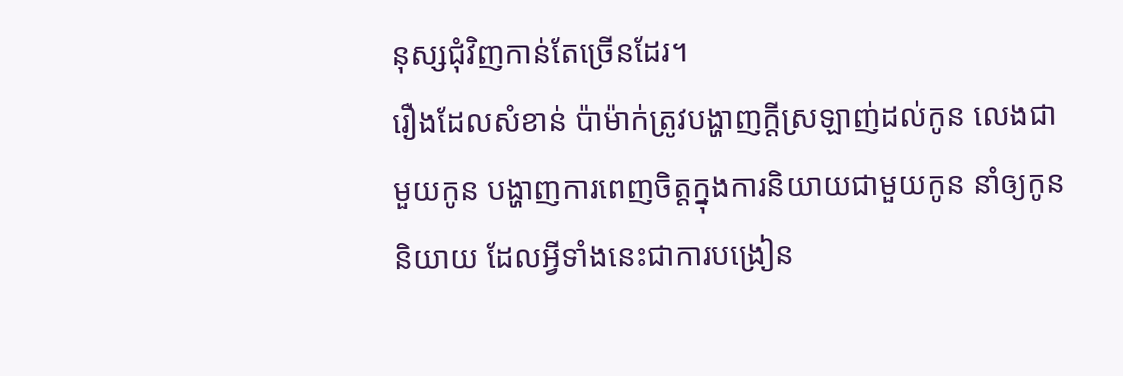នុស្សជុំវិញកាន់តែច្រើនដែរ។
រឿងដែលសំខាន់ ប៉ាម៉ាក់ត្រូវបង្ហាញក្ដីស្រឡាញ់ដល់កូន លេងជាមួយកូន បង្ហាញការពេញចិត្តក្នុងការនិយាយជាមួយកូន នាំឲ្យកូននិយាយ ដែលអ្វីទាំងនេះជាការបង្រៀន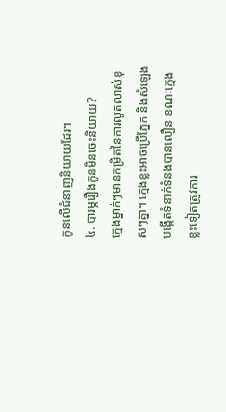កូនលើជំនាញនិយាយដែរ។
៤. បារម្ភរឿងកូនមិនចេះនិយាយ?
ក្មេងម្នាក់ៗមានកម្រិតនៃការលូតលាស់ខុសៗគ្នា។ ក្មេងខ្លះអាចប្រើភ្នែក និងសំឡេង បង្កើតទំនាក់ទំនងបានលឿន ខណៈក្មេងខ្លះទៀតត្រូវការ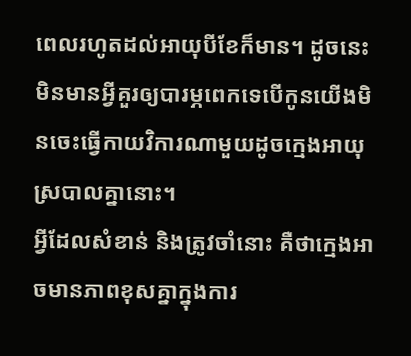ពេលរហូតដល់អាយុបីខែក៏មាន។ ដូចនេះ មិនមានអ្វីគួរឲ្យបារម្ភពេកទេបើកូនយើងមិនចេះធ្វើកាយវិការណាមួយដូចក្មេងអាយុស្របាលគ្នានោះ។
អ្វីដែលសំខាន់ និងត្រូវចាំនោះ គឺថាក្មេងអាចមានភាពខុសគ្នាក្នុងការ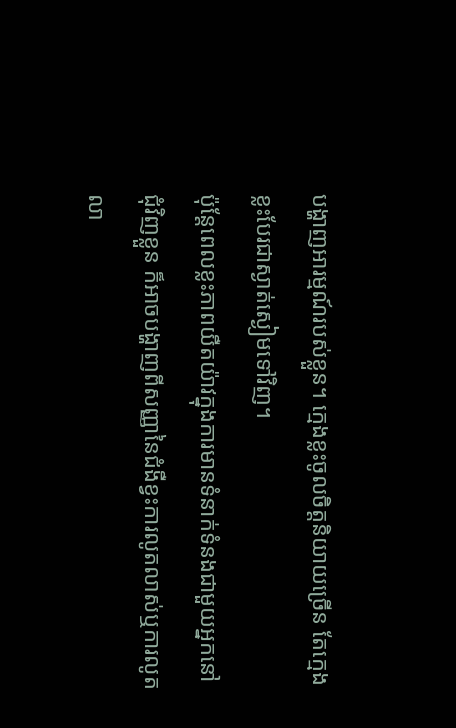បង្ហាញអារម្មណ៍របស់ខ្លួន។ ក្មេងខ្លះចូលចិត្តនិយាយច្រើន តែក្មេងខ្លះបែរជាស្ងាត់ស្ងៀមទៅវិញ។
ប៉ុន្តែពេលខ្លះភាពយឺតយ៉ាវក្នុងការមានទំនាក់ទំនងជាមួយអ្នកនៅជុំវិញខ្លួន ក៏អាចបង្ហាញពីសញ្ញានៃជំងឺខ្វះការលូតលាស់ឬការលូតលា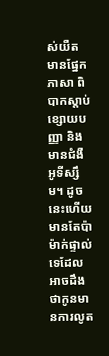ស់យឺត មានផ្នែកភាសា ពិបាកស្ដាប់ ខ្សោយបញ្ញា និងមានជំងឺអូទីស្សឹម។ ដូចនេះហើយ មានតែប៉ាម៉ាក់ផ្ទាល់ទេដែលអាចដឹងថាកូនមានការលូត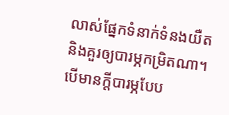លាស់ផ្នែកទំនាក់ទំនងយឺត និងគួរឲ្យបារម្ភកម្រិតណា។ បើមានក្ដីបារម្ភបែប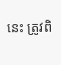នេះ ត្រូវពិ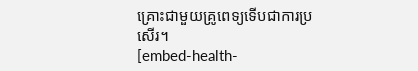គ្រោះជាមួយគ្រូពេទ្យទើបជាការប្រសើរ។
[embed-health-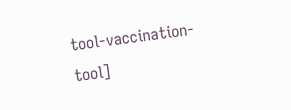tool-vaccination-tool]